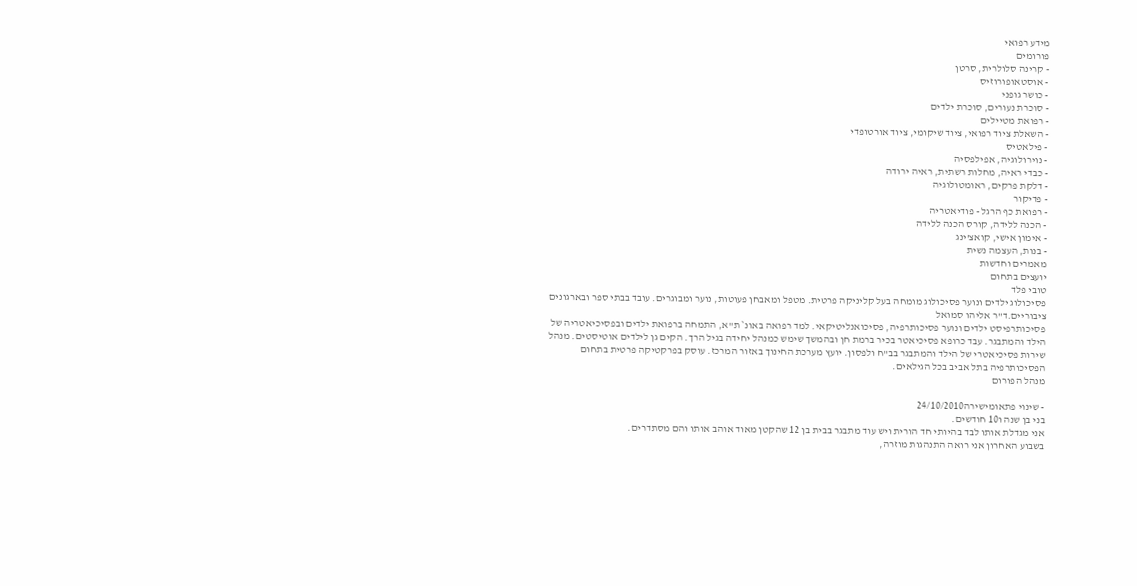מידע רפואי
פורומים
- קרינה סלולרית, סרטן
- אוסטאופורוזיס
- כושר גופני
- סוכרת נעורים, סוכרת ילדים
- רפואת מטיילים
- השאלת ציוד רפואי, ציוד שיקומי, ציוד אורטופדי
- פילאטיס
- נוירולוגיה, אפילפסיה
- כבדי ראיה, מחלות רשתית, ראיה ירודה
- דלקת פרקים, ראומטולוגיה
- פדיקור
- רפואת כף הרגל - פודיאטריה
- הכנה ללידה, קורס הכנה ללידה
- אימון אישי, קואצ'ינג
- בנות, העצמה נשית
מאמרים וחדשות
יועצים בתחום
טובי פלד
פסיכולוג ילדים ונוער פסיכולוג מומחה בעל קליניקה פרטית. מטפל ומאבחן פעוטות, נוער ומבוגרים. עובד בבתי ספר ובארגונים ציבוריים.ד"ר אליהו סמואל
פסיכותרפיסט ילדים ונוער פסיכותרפיה, פסיכואנליטיקאי. למד רפואה באונ` ת"א, התמחה ברפואת ילדים ובפסיכיאטריה של הילד והמתבגר. עבד כרופא פסיכיאטר בכיר ברמת חן ובהמשך שימש כמנהל יחידה בגיל הרך. הקים גן לילדים אוטיסטים. מנהל שירות פסיכיאטרי של הילד והמתבגר בב"ח ולפסון. יועץ מערכת החינוך באזור המרכז. עוסק בפרקטיקה פרטית בתחום הפסיכותרפיה בתל אביב בכל הגילאים.
מנהל הפורום

- שינוי פתאומישירה24/10/2010
בני בן שנה ו10 חודשים.
אני מגדלת אותו לבד בהיותי חד הורית ויש עוד מתבגר בבית בן 12 שהקטן מאוד אוהב אותו והם מסתדרים.
בשבוע האחרון אני רואה התנהגות מוזרה,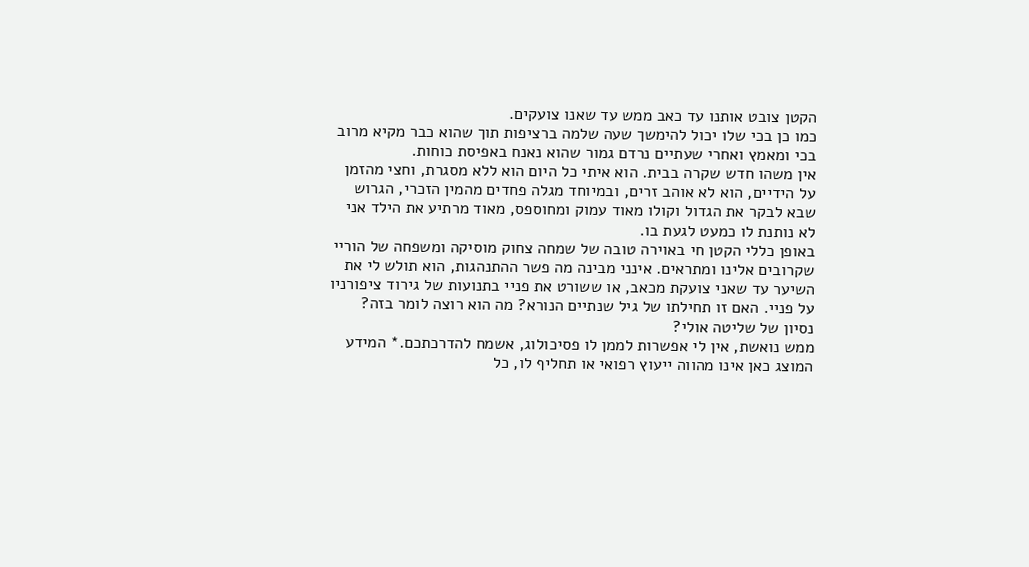הקטן צובט אותנו עד כאב ממש עד שאנו צועקים.
כמו כן בכי שלו יכול להימשך שעה שלמה ברציפות תוך שהוא כבר מקיא מרוב בכי ומאמץ ואחרי שעתיים נרדם גמור שהוא נאנח באפיסת כוחות.
אין משהו חדש שקרה בבית. הוא איתי כל היום הוא ללא מסגרת, וחצי מהזמן על הידיים, הוא לא אוהב זרים, ובמיוחד מגלה פחדים מהמין הזכרי, הגרוש שבא לבקר את הגדול וקולו מאוד עמוק ומחוספס, מאוד מרתיע את הילד אני לא נותנת לו כמעט לגעת בו.
באופן כללי הקטן חי באוירה טובה של שמחה צחוק מוסיקה ומשפחה של הוריי שקרובים אלינו ומתראים. אינני מבינה מה פשר ההתנהגות, הוא תולש לי את השיער עד שאני צועקת מכאב, או ששורט את פניי בתנועות של גירוד ציפורניו על פניי. האם זו תחילתו של גיל שנתיים הנורא? מה הוא רוצה לומר בזה? נסיון של שליטה אולי?
ממש נואשת, אין לי אפשרות לממן לו פסיכולוג, אשמח להדרכתכם.* המידע המוצג כאן אינו מהווה ייעוץ רפואי או תחליף לו, כל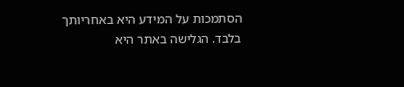הסתמכות על המידע היא באחריותך בלבד. הגלישה באתר היא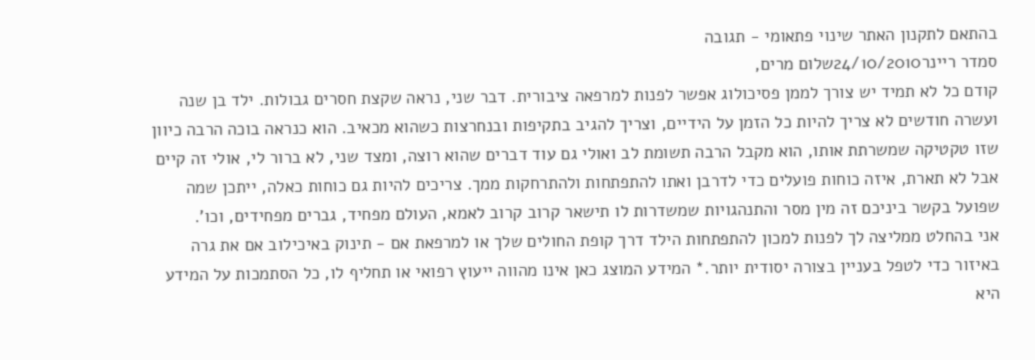בהתאם לתקנון האתר שינוי פתאומי - תגובה
סמדר ריינר24/10/2010שלום מרים,
קודם כל לא תמיד יש צורך לממן פסיכולוג אפשר לפנות למרפאה ציבורית. דבר שני, נראה שקצת חסרים גבולות. ילד בן שנה ועשרה חודשים לא צריך להיות כל הזמן על הידיים, וצריך להגיב בתקיפות ובנחרצות כשהוא מכאיב. הוא כנראה בוכה הרבה כיוון שזו טקטיקה שמשרתת אותו, הוא מקבל הרבה תשומת לב ואולי גם עוד דברים שהוא רוצה, ומצד שני, לא ברור לי, אולי זה קיים אבל לא תארת, איזה כוחות פועלים כדי לדרבן ואתו להתפתחות ולהתרחקות ממך. צריכים להיות גם כוחות כאלה, ייתכן שמה שפועל בקשר ביניכם זה מין מסר והתנהגויות שמשדרות לו תישאר קרוב קרוב לאמא, העולם מפחיד, גברים מפחידים, וכו'.
אני בהחלט ממליצה לך לפנות למכון להתפתחות הילד דרך קופת החולים שלך או למרפאת אם - תינוק באיכילוב אם את גרה באיזור כדי לטפל בעניין בצורה יסודית יותר.* המידע המוצג כאן אינו מהווה ייעוץ רפואי או תחליף לו, כל הסתמכות על המידע היא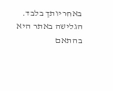באחריותך בלבד. הגלישה באתר היא בהתאם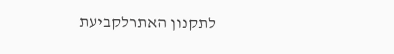לתקנון האתרלקביעת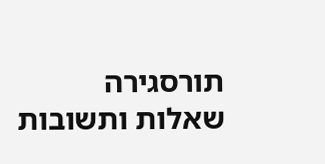תורסגירה
שאלות ותשובות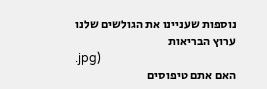נוספות שעניינו את הגולשים שלנו
ערוץ הבריאות
.jpg)
האם אתם טיפוסים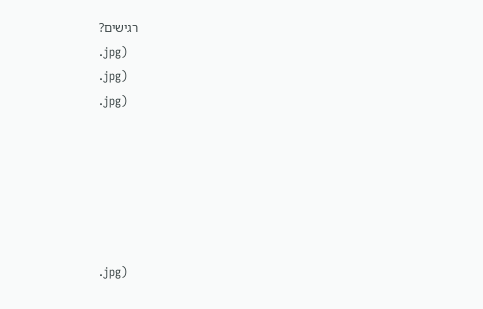רגישים?
.jpg)
.jpg)
.jpg)






.jpg)